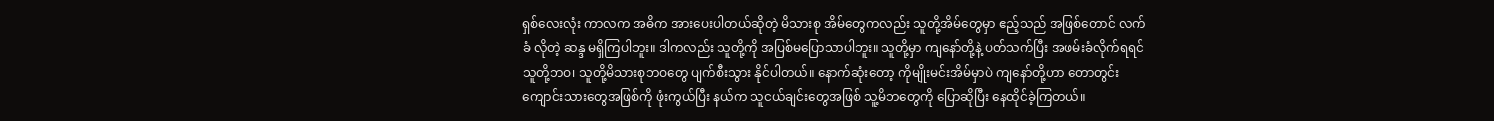ရှစ်လေးလုံး ကာလက အဓိက အားပေးပါတယ်ဆိုတဲ့ မိသားစု အိမ်တွေကလည်း သူတို့အိမ်တွေမှာ ဧည့်သည် အဖြစ်တောင် လက် ခံ လိုတဲ့ ဆန္ဒ မရှိကြပါဘူး။ ဒါကလည်း သူတို့ကို အပြစ်မပြောသာပါဘူး။ သူတို့မှာ ကျနော်တို့နဲ့ ပတ်သက်ပြီး အဖမ်းခံလိုက်ရရင် သူတို့ဘဝ၊ သူတို့မိသားစုဘဝတွေ ပျက်စီးသွား နိုင်ပါတယ်။ နောက်ဆုံးတော့ ကိုမျိုးမင်းအိမ်မှာပဲ ကျနော်တို့ဟာ တောတွင်း ကျောင်းသားတွေအဖြစ်ကို ဖုံးကွယ်ပြီး နယ်က သူငယ်ချင်းတွေအဖြစ် သူ့မိဘတွေကို ပြောဆိုပြီး နေထိုင်ခဲ့ကြတယ်။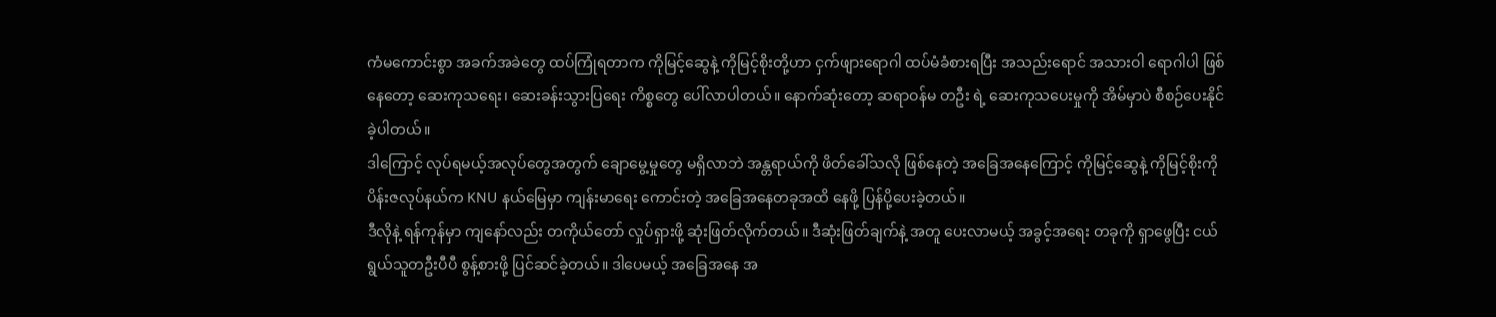ကံမကောင်းစွာ အခက်အခဲတွေ ထပ်ကြုံရတာက ကိုမြင့်ဆွေနဲ့ ကိုမြင့်စိုးတို့ဟာ ငှက်ဖျားရောဂါ ထပ်မံခံစားရပြီး အသည်းရောင် အသားဝါ ရောဂါပါ ဖြစ်နေတော့ ဆေးကုသရေး၊ ဆေးခန်းသွားပြရေး ကိစ္စတွေ ပေါ်လာပါတယ်။ နောက်ဆုံးတော့ ဆရာဝန်မ တဦး ရဲ့ ဆေးကုသပေးမှုကို အိမ်မှာပဲ စီစဉ်ပေးနိုင်ခဲ့ပါတယ်။
ဒါကြောင့် လုပ်ရမယ့်အလုပ်တွေအတွက် ချောမွေ့မှုတွေ မရှိလာဘဲ အန္တရာယ်ကို ဖိတ်ခေါ်သလို ဖြစ်နေတဲ့ အခြေအနေကြောင့် ကိုမြင့်ဆွေနဲ့ ကိုမြင့်စိုးကို ပိန်းဇလုပ်နယ်က KNU နယ်မြေမှာ ကျန်းမာရေး ကောင်းတဲ့ အခြေအနေတခုအထိ နေဖို့ ပြန်ပို့ပေးခဲ့တယ်။
ဒီလိုနဲ့ ရန်ကုန်မှာ ကျနော်လည်း တကိုယ်တော် လှုပ်ရှားဖို့ ဆုံးဖြတ်လိုက်တယ်။ ဒီဆုံးဖြတ်ချက်နဲ့ အတူ ပေးလာမယ့် အခွင့်အရေး တခုကို ရှာဖွေပြီး ငယ်ရွယ်သူတဦးပီပီ စွန့်စားဖို့ ပြင်ဆင်ခဲ့တယ်။ ဒါပေမယ့် အခြေအနေ အ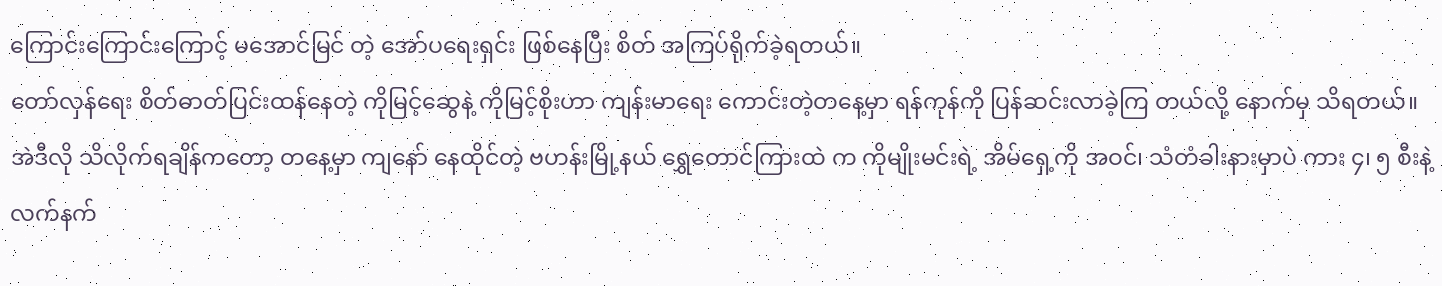ကြောင်းကြောင်းကြောင့် မအောင်မြင် တဲ့ အော်ပရေးရှင်း ဖြစ်နေပြီး စိတ် အကြပ်ရိုက်ခဲ့ရတယ်။
တော်လှန်ရေး စိတ်ဓာတ်ပြင်းထန်နေတဲ့ ကိုမြင့်ဆွေနဲ့ ကိုမြင့်စိုးဟာ ကျန်းမာရေး ကောင်းတဲ့တနေ့မှာ ရန်ကုန်ကို ပြန်ဆင်းလာခဲ့ကြ တယ်လို့ နောက်မှ သိရတယ်။ အဲဒီလို သိလိုက်ရချိန်ကတော့ တနေ့မှာ ကျနော် နေထိုင်တဲ့ ဗဟန်းမြို့နယ် ရွှေတောင်ကြားထဲ က ကိုမျိုးမင်းရဲ့ အိမ်ရှေ့ကို အဝင်၊ သံတံခါးနားမှာပဲ ကား ၄၊ ၅ စီးနဲ့ လက်နက်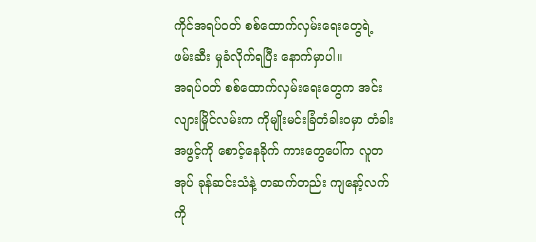ကိုင်အရပ်ဝတ် စစ်ထောက်လှမ်းရေးတွေရဲ့ ဖမ်းဆီး မှုခံလိုက်ရပြီး နောက်မှာပါ။
အရပ်ဝတ် စစ်ထောက်လှမ်းရေးတွေက အင်းလျားမြိုင်လမ်းက ကိုမျိုးမင်းခြံတံခါးဝမှာ တံခါးအဖွင့်ကို စောင့်နေခိုက် ကားတွေပေါ်က လူတအုပ် ခုန်ဆင်းသံနဲ့ တဆက်တည်း ကျနော့်လက်ကို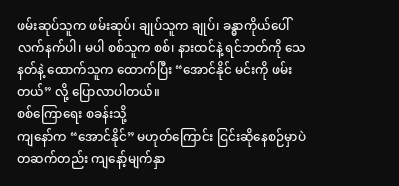ဖမ်းဆုပ်သူက ဖမ်းဆုပ်၊ ချုပ်သူက ချုပ်၊ ခန္ဓာကိုယ်ပေါ် လက်နက်ပါ၊ မပါ စစ်သူက စစ်၊ နားထင်နဲ့ ရင်ဘတ်ကို သေနတ်နဲ့ ထောက်သူက ထောက်ပြီး “အောင်နိုင် မင်းကို ဖမ်းတယ်” လို့ ပြောလာပါတယ်။
စစ်ကြောရေး စခန်းသို့
ကျနော်က “အောင်နိုင်” မဟုတ်ကြောင်း ငြင်းဆိုနေစဉ်မှာပဲ တဆက်တည်း ကျနော့်မျက်နှာ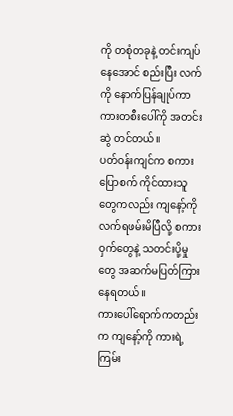ကို တစုံတခုနဲ့ တင်းကျပ်နေအောင် စည်းပြီး လက်ကို နောက်ပြန်ချုပ်ကာ ကားတစီးပေါ်ကို အတင်းဆွဲ တင်တယ်။
ပတ်ဝန်းကျင်က စကားပြောစက် ကိုင်ထားသူတွေကလည်း ကျနော့်ကို လက်ရဖမ်းမိပြီလို့ စကား ဝှက်တွေနဲ့ သတင်းပို့မှုတွေ အဆက်မပြတ်ကြားနေရတယ်။
ကားပေါ်ရောက်ကတည်းက ကျနော့်ကို ကားရဲ့ ကြမ်း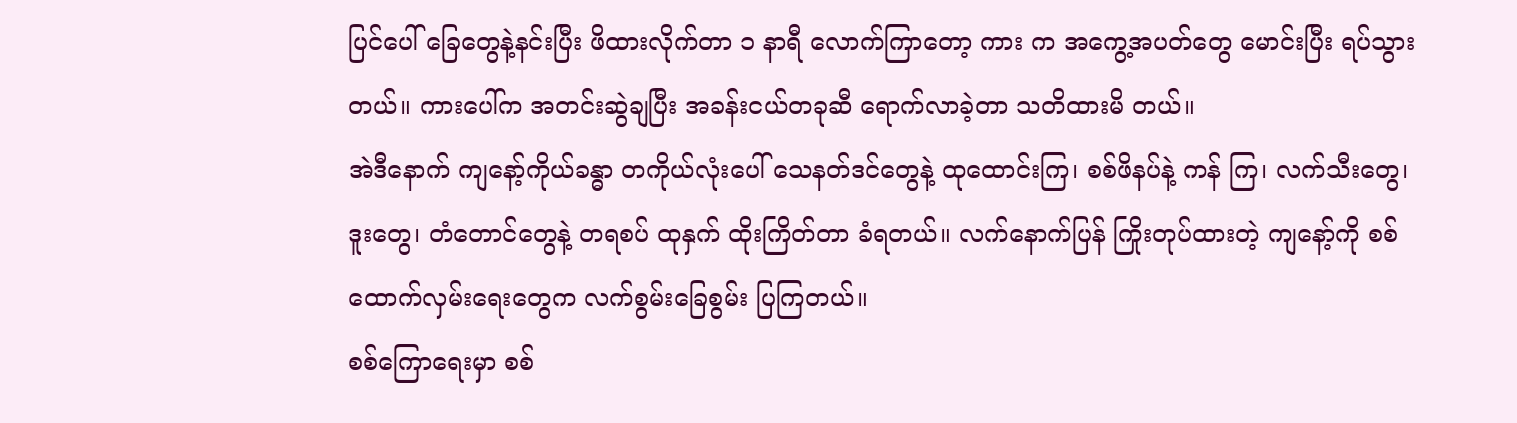ပြင်ပေါ် ခြေတွေနဲ့နင်းပြီး ဖိထားလိုက်တာ ၁ နာရီ လောက်ကြာတော့ ကား က အကွေ့အပတ်တွေ မောင်းပြီး ရပ်သွားတယ်။ ကားပေါ်က အတင်းဆွဲချပြီး အခန်းငယ်တခုဆီ ရောက်လာခဲ့တာ သတိထားမိ တယ်။
အဲဒီနောက် ကျနော့်ကိုယ်ခန္ဓာ တကိုယ်လုံးပေါ် သေနတ်ဒင်တွေနဲ့ ထုထောင်းကြ၊ စစ်ဖိနပ်နဲ့ ကန် ကြ၊ လက်သီးတွေ၊ ဒူးတွေ၊ တံတောင်တွေနဲ့ တရစပ် ထုနှက် ထိုးကြိတ်တာ ခံရတယ်။ လက်နောက်ပြန် ကြိုးတုပ်ထားတဲ့ ကျနော့်ကို စစ်ထောက်လှမ်းရေးတွေက လက်စွမ်းခြေစွမ်း ပြကြတယ်။
စစ်ကြောရေးမှာ စစ်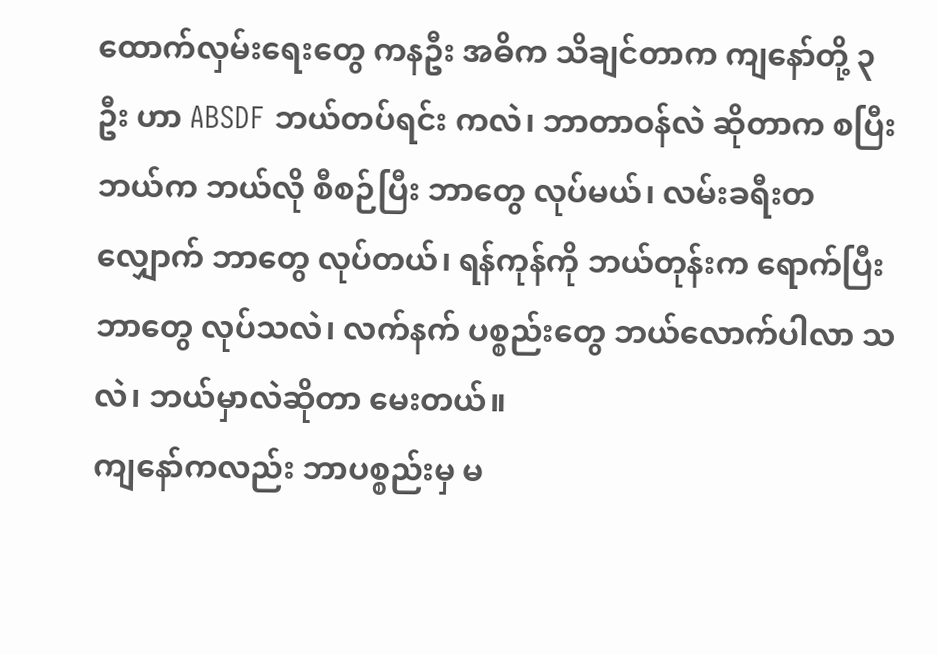ထောက်လှမ်းရေးတွေ ကနဦး အဓိက သိချင်တာက ကျနော်တို့ ၃ ဦး ဟာ ABSDF ဘယ်တပ်ရင်း ကလဲ၊ ဘာတာဝန်လဲ ဆိုတာက စပြီး ဘယ်က ဘယ်လို စီစဉ်ပြီး ဘာတွေ လုပ်မယ်၊ လမ်းခရီးတလျှောက် ဘာတွေ လုပ်တယ်၊ ရန်ကုန်ကို ဘယ်တုန်းက ရောက်ပြီး ဘာတွေ လုပ်သလဲ၊ လက်နက် ပစ္စည်းတွေ ဘယ်လောက်ပါလာ သလဲ၊ ဘယ်မှာလဲဆိုတာ မေးတယ်။
ကျနော်ကလည်း ဘာပစ္စည်းမှ မ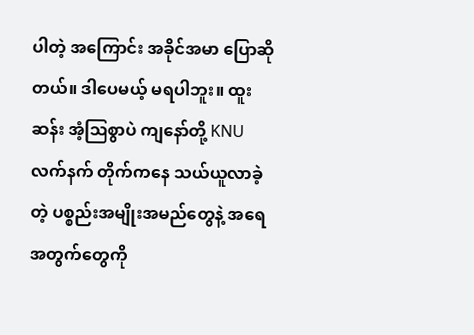ပါတဲ့ အကြောင်း အခိုင်အမာ ပြောဆိုတယ်။ ဒါပေမယ့် မရပါဘူး။ ထူးဆန်း အံ့ဩစွာပဲ ကျနော်တို့ KNU လက်နက် တိုက်ကနေ သယ်ယူလာခဲ့တဲ့ ပစ္စည်းအမျိုးအမည်တွေနဲ့ အရေအတွက်တွေကို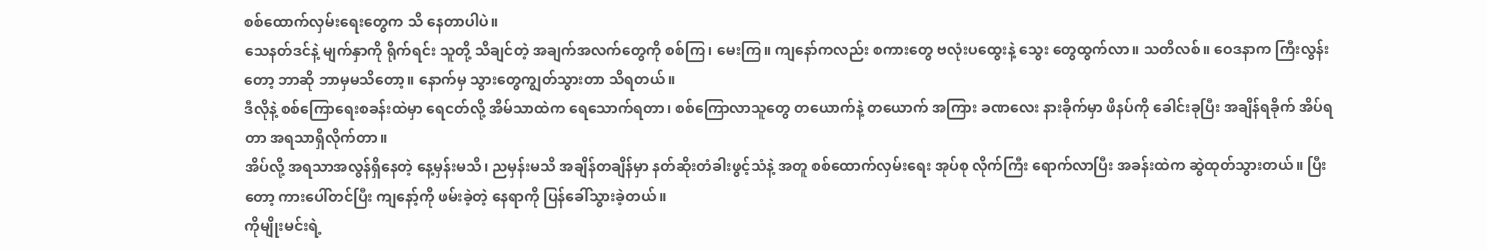စစ်ထောက်လှမ်းရေးတွေက သိ နေတာပါပဲ။
သေနတ်ဒင်နဲ့ မျက်နှာကို ရိုက်ရင်း သူတို့ သိချင်တဲ့ အချက်အလက်တွေကို စစ်ကြ၊ မေးကြ။ ကျနော်ကလည်း စကားတွေ ဗလုံးပထွေးနဲ့ သွေး တွေထွက်လာ။ သတိလစ်။ ဝေဒနာက ကြီးလွန်းတော့ ဘာဆို ဘာမှမသိတော့။ နောက်မှ သွားတွေကျွတ်သွားတာ သိရတယ်။
ဒီလိုနဲ့ စစ်ကြောရေးစခန်းထဲမှာ ရေငတ်လို့ အိမ်သာထဲက ရေသောက်ရတာ၊ စစ်ကြောလာသူတွေ တယောက်နဲ့ တယောက် အကြား ခဏလေး နားခိုက်မှာ ဖိနပ်ကို ခေါင်းခုပြီး အချိန်ရခိုက် အိပ်ရတာ အရသာရှိလိုက်တာ။
အိပ်လို့ အရသာအလွန်ရှိနေတဲ့ နေ့မှန်းမသိ၊ ညမှန်းမသိ အချိန်တချိန်မှာ နတ်ဆိုးတံခါးဖွင့်သံနဲ့ အတူ စစ်ထောက်လှမ်းရေး အုပ်စု လိုက်ကြီး ရောက်လာပြီး အခန်းထဲက ဆွဲထုတ်သွားတယ်။ ပြီးတော့ ကားပေါ်တင်ပြီး ကျနော့်ကို ဖမ်းခဲ့တဲ့ နေရာကို ပြန်ခေါ်သွားခဲ့တယ်။
ကိုမျိုးမင်းရဲ့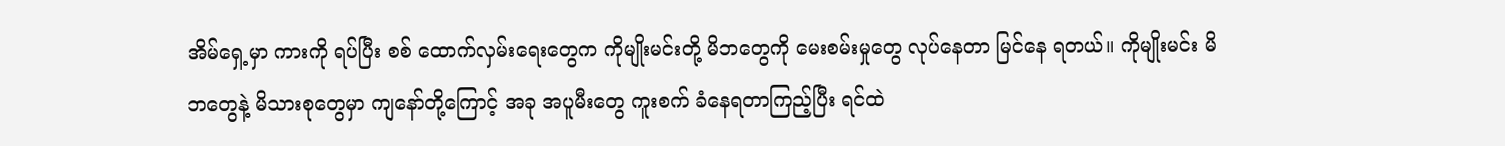အိမ်ရှေ့မှာ ကားကို ရပ်ပြီး စစ် ထောက်လှမ်းရေးတွေက ကိုမျိုးမင်းတို့ မိဘတွေကို မေးစမ်းမှုတွေ လုပ်နေတာ မြင်နေ ရတယ်။ ကိုမျိုးမင်း မိဘတွေနဲ့ မိသားစုတွေမှာ ကျနော်တို့ကြောင့် အခု အပူမီးတွေ ကူးစက် ခံနေရတာကြည့်ပြီး ရင်ထဲ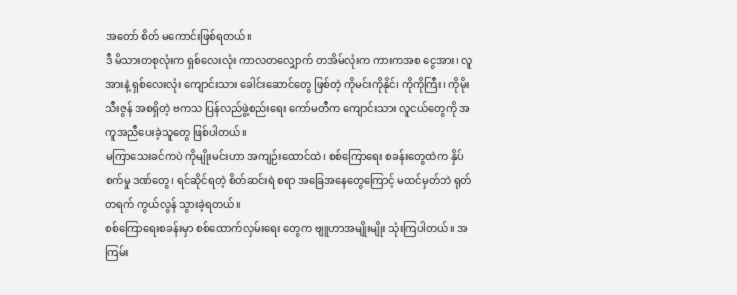အတော် စိတ် မကောင်းဖြစ်ရတယ်။
ဒီ မိသားတစုလုံးက ရှစ်လေးလုံး ကာလတလျှောက် တအိမ်လုံးက ကားကအစ ငွေအား၊ လူ အားနဲ့ ရှစ်လေးလုံး ကျောင်းသား ခေါင်းဆောင်တွေ ဖြစ်တဲ့ ကိုမင်းကိုနိုင်၊ ကိုကိုကြီး၊ ကိုမိုးသီးဇွန် အစရှိတဲ့ ဗကသ ပြန်လည်ဖွဲ့စည်းရေး ကော်မတီက ကျောင်းသား လူငယ်တွေကို အကူအညီပေးခဲ့သူတွေ ဖြစ်ပါတယ်။
မကြာသေးခင်ကပဲ ကိုမျိုးမင်းဟာ အကျဉ်းထောင်ထဲ၊ စစ်ကြောရေး စခန်းတွေထဲက နှိပ်စက်မှု ဒဏ်တွေ၊ ရင်ဆိုင်ရတဲ့ စိတ်ဆင်းရဲ စရာ အခြေအနေတွေကြောင့် မထင်မှတ်ဘဲ ရုတ်တရက် ကွယ်လွန် သွားခဲ့ရတယ်။
စစ်ကြောရေးစခန်းမှာ စစ်ထောက်လှမ်းရေး တွေက ဗျူဟာအမျိုးမျိုး သုံးကြပါတယ်။ အကြမ်း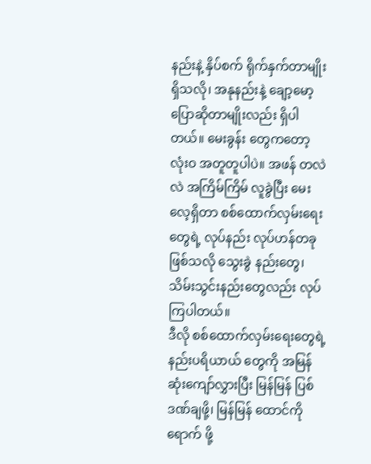နည်းနဲ့ နှိပ်စက် ရိုက်နှက်တာမျိုး ရှိသလို၊ အနုနည်းနဲ့ ချော့မော့ ပြောဆိုတာမျိုးလည်း ရှိပါတယ်။ မေးခွန်း တွေကတော့ လုံးဝ အတူတူပါပဲ။ အဖန် တလဲလဲ အကြိမ်ကြိမ် လူခွဲပြီး မေးလေ့ရှိတာ စစ်ထောက်လှမ်းရေးတွေရဲ့ လုပ်နည်း လုပ်ဟန်တခု ဖြစ်သလို သွေးခွဲ နည်းတွေ၊ သိမ်းသွင်းနည်းတွေလည်း လုပ်ကြပါတယ်။
ဒီလို စစ်ထောက်လှမ်းရေးတွေရဲ့ နည်းပရိယာယ် တွေကို အမြန်ဆုံးကျော်လွှားပြီး မြန်မြန် ပြစ်ဒဏ်ချဖို့၊ မြန်မြန် ထောင်ကို ရောက် ဖို့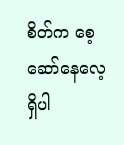စိတ်က စေ့ဆော်နေလေ့ ရှိပါ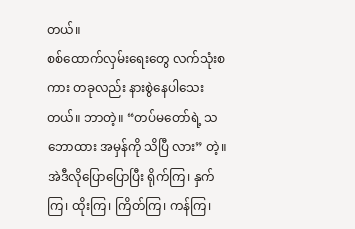တယ်။
စစ်ထောက်လှမ်းရေးတွေ လက်သုံးစကား တခုလည်း နားစွဲနေပါသေးတယ်။ ဘာတဲ့။ “တပ်မတော်ရဲ့ သဘောထား အမှန်ကို သိပြီ လား” တဲ့။
အဲဒီလိုပြောပြောပြီး ရိုက်ကြ၊ နှက်ကြ၊ ထိုးကြ၊ ကြိတ်ကြ၊ ကန်ကြ၊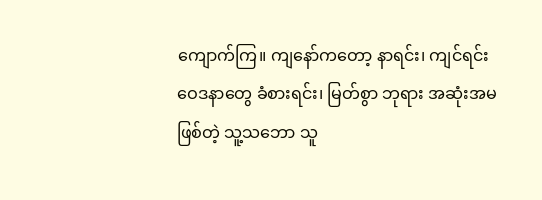ကျောက်ကြ။ ကျနော်ကတော့ နာရင်း၊ ကျင်ရင်း ဝေဒနာတွေ ခံစားရင်း၊ မြတ်စွာ ဘုရား အဆုံးအမဖြစ်တဲ့ သူ့သဘော သူ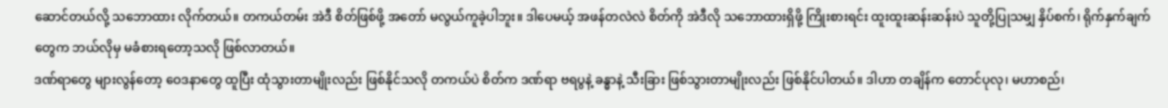ဆောင်တယ်လို့ သဘောထား လိုက်တယ်။ တကယ်တမ်း အဲဒီ စိတ်ဖြစ်ဖို့ အတော် မလွယ်ကူခဲ့ပါဘူး။ ဒါပေမယ့် အဖန်တလဲလဲ စိတ်ကို အဲဒီလို သဘောထားရှိဖို့ ကြိုးစားရင်း ထူးထူးဆန်းဆန်းပဲ သူတို့ပြုသမျှ နှိပ်စက်၊ ရိုက်နှက်ချက်တွေက ဘယ်လိုမှ မခံစားရတော့သလို ဖြစ်လာတယ်။
ဒဏ်ရာတွေ များလွန်တော့ ဝေဒနာတွေ ထူပြီး ထုံသွားတာမျိုးလည်း ဖြစ်နိုင်သလို တကယ်ပဲ စိတ်က ဒဏ်ရာ ဗရပွနဲ့ ခန္ဓာနဲ့ သီးခြား ဖြစ်သွားတာမျိုးလည်း ဖြစ်နိုင်ပါတယ်။ ဒါဟာ တချိန်က တောင်ပုလု၊ မဟာစည်၊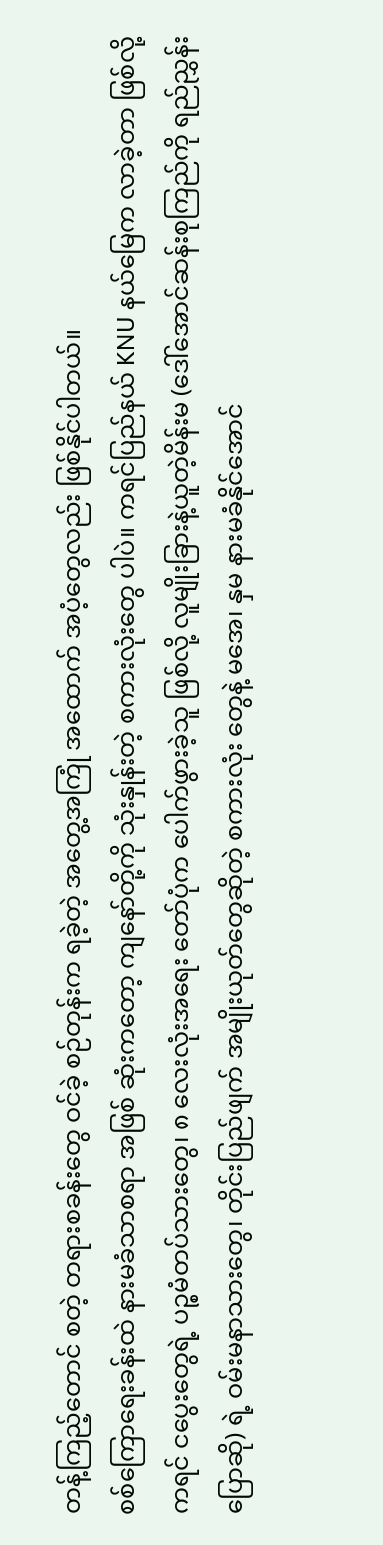တန့်ကြည့်တောင် စတဲ့ တရားစခန်းတွေ ဝင်ခဲ့ စဉ်တုန်းက ရခဲ့တဲ့ အတွေ့အကြုံ အထောက် အပံ့တွေလည်း ဖြစ်နိုင်ပါတယ်။
စစ်ကြောရေးခန်းထဲ နားမခံသာစရာ အဖြစ် ဆုံးကတော့ ကျနော်တို့ကို သုံးနှုန်းတဲ့ စကားလုံးတွေ ပါပဲ။ ကရင်ပြည်နယ် KNU နယ်မြေက လာခဲ့တာ ဖြစ်လို့ ကရင် ငပွေးတွေရဲ့ ပဉ္စမံတပ်သားတွေ၊ ၈ လေးလုံးအရေး တော်ပုံက ပေါက်ဖွားခဲ့သူ ဖြစ်လို့ လူမျိုးခြားနဲ့ယူတဲ့မိန်းမ (ဒေါ်အောင်ဆန်းစုကြည်ကို ရည်ညွှန်းပြောဆို) ရဲ့ ဝမ်းမနာသားတွေ၊ တိုင်းပြည်ဖျက် အမျိုးယုတ်တွေဆိုတဲ့ စကားလုံး တွေနဲ့ မအေ၊ နှမ နားမခံနိုင်အောင်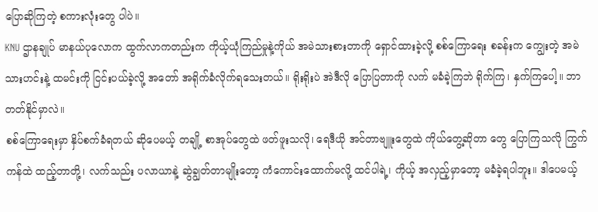ပြောဆိုကြတဲ့ စကားလုံးတွေ ပါပဲ။
KNU ဌာနချုပ် မာနယ်ပုလောက ထွက်လာကတည်းက ကိုယ့်ယုံကြည်မှုနဲ့ကိုယ် အမဲသားစားတာကို ရှောင်ထားခဲ့လို့ စစ်ကြောရေး စခန်းက ကျွေးတဲ့ အမဲသားဟင်းနဲ့ ထမင်းကို ငြင်းပယ်ခဲ့လို့ အတော် အရိုက်ခံလိုက်ရသေးတယ်။ ရိုးရိုးပဲ အဲဒီလို ပြောပြတာကို လက် မခံခဲ့ကြဘဲ ရိုက်ကြ၊ နှက်ကြပေါ့။ ဘာ တတ်နိုင်မှာလဲ။
စစ်ကြောရေးမှာ နှိပ်စက်ခံရတယ် ဆိုပေမယ့် တချို့ စာအုပ်တွေထဲ ဖတ်ဖူးသလို၊ ရေဒီယို အင်တာဗျူးတွေထဲ ကိုယ်တွေ့ဆိုတာ တွေ ပြောကြသလို ကြွက်ကန်ထဲ ထည့်တာတို့၊ လက်သည်း ပလာယာနဲ့ ဆွဲချွတ်တာမျိုးတော့ ကံကောင်းထောက်မလို့ ထင်ပါရဲ့၊ ကိုယ့် အလှည့်မှာတော့ မခံခဲ့ရပါဘူး။ ဒါပေမယ့်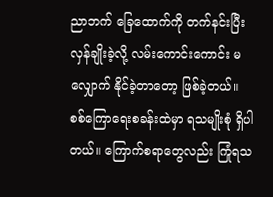ညာဘက် ခြေထောက်ကို တက်နင်းပြီး လှန်ချိုးခဲ့လို့ လမ်းကောင်းကောင်း မလျှောက် နိုင်ခဲ့တာတော့ ဖြစ်ခဲ့တယ်။
စစ်ကြောရေးစခန်းထဲမှာ ရသမျိုးစုံ ရှိပါတယ်။ ကြောက်စရာတွေလည်း ကြုံရသ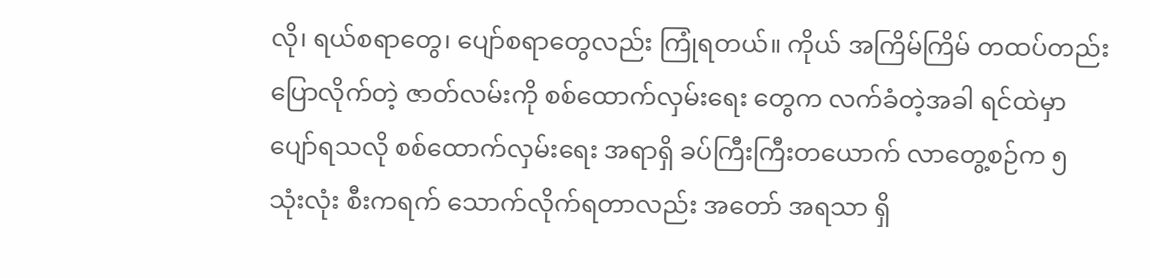လို၊ ရယ်စရာတွေ၊ ပျော်စရာတွေလည်း ကြုံရတယ်။ ကိုယ် အကြိမ်ကြိမ် တထပ်တည်း ပြောလိုက်တဲ့ ဇာတ်လမ်းကို စစ်ထောက်လှမ်းရေး တွေက လက်ခံတဲ့အခါ ရင်ထဲမှာ ပျော်ရသလို စစ်ထောက်လှမ်းရေး အရာရှိ ခပ်ကြီးကြီးတယောက် လာတွေ့စဉ်က ၅ သုံးလုံး စီးကရက် သောက်လိုက်ရတာလည်း အတော် အရသာ ရှိ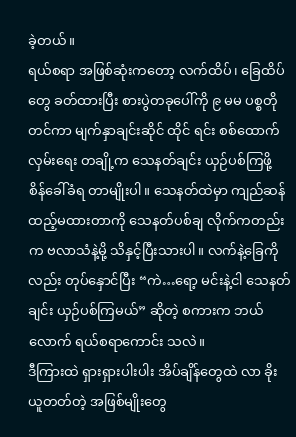ခဲ့တယ်။
ရယ်စရာ အဖြစ်ဆုံးကတော့ လက်ထိပ်၊ ခြေထိပ်တွေ ခတ်ထားပြီး စားပွဲတခုပေါ်ကို ၉ မမ ပစ္စတို တင်ကာ မျက်နှာချင်းဆိုင် ထိုင် ရင်း စစ်ထောက်လှမ်းရေး တချို့က သေနတ်ချင်း ယှဉ်ပစ်ကြဖို့ စိန်ခေါ်ခံရ တာမျိုးပါ။ သေနတ်ထဲမှာ ကျည်ဆန် ထည့်မထားတာကို သေနတ်ပစ်ချ လိုက်ကတည်းက ဗလာသံနဲ့မို့ သိနှင့်ပြီးသားပါ။ လက်နဲ့ခြေကိုလည်း တုပ်နှောင်ပြီး “ကဲ…ရော့ မင်းနဲ့ငါ သေနတ်ချင်း ယှဉ်ပစ်ကြမယ်” ဆိုတဲ့ စကားက ဘယ်လောက် ရယ်စရာကောင်း သလဲ။
ဒီကြားထဲ ရှားရှားပါးပါး အိပ်ချိန်တွေထဲ လာ ခိုးယူတတ်တဲ့ အဖြစ်မျိုးတွေ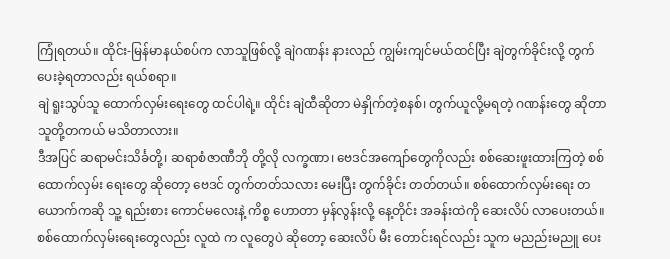ကြုံရတယ်။ ထိုင်း-မြန်မာနယ်စပ်က လာသူဖြစ်လို့ ချဲဂဏန်း နားလည် ကျွမ်းကျင်မယ်ထင်ပြီး ချဲတွက်ခိုင်းလို့ တွက်ပေးခဲ့ရတာလည်း ရယ်စရာ။
ချဲ ရူးသွပ်သူ ထောက်လှမ်းရေးတွေ ထင်ပါရဲ့။ ထိုင်း ချဲထီဆိုတာ မဲနှိုက်တဲ့စနစ်၊ တွက်ယူလို့မရတဲ့ ဂဏန်းတွေ ဆိုတာ သူတို့တကယ် မသိတာလား။
ဒီအပြင် ဆရာမင်းသိင်္ခတို့၊ ဆရာစံဇာဏီဘို တို့လို လက္ခဏာ၊ ဗေဒင်အကျော်တွေကိုလည်း စစ်ဆေးဖူးထားကြတဲ့ စစ်ထောက်လှမ်း ရေးတွေ ဆိုတော့ ဗေဒင် တွက်တတ်သလား မေးပြီး တွက်ခိုင်း တတ်တယ်။ စစ်ထောက်လှမ်းရေး တယောက်ကဆို သူ့ ရည်းစား ကောင်မလေးနဲ့ ကိစ္စ ဟောတာ မှန်လွန်းလို့ နေ့တိုင်း အခန်းထဲကို ဆေးလိပ် လာပေးတယ်။ စစ်ထောက်လှမ်းရေးတွေလည်း လူထဲ က လူတွေပဲ ဆိုတော့ ဆေးလိပ် မီး တောင်းရင်လည်း သူက မညည်းမညူ ပေး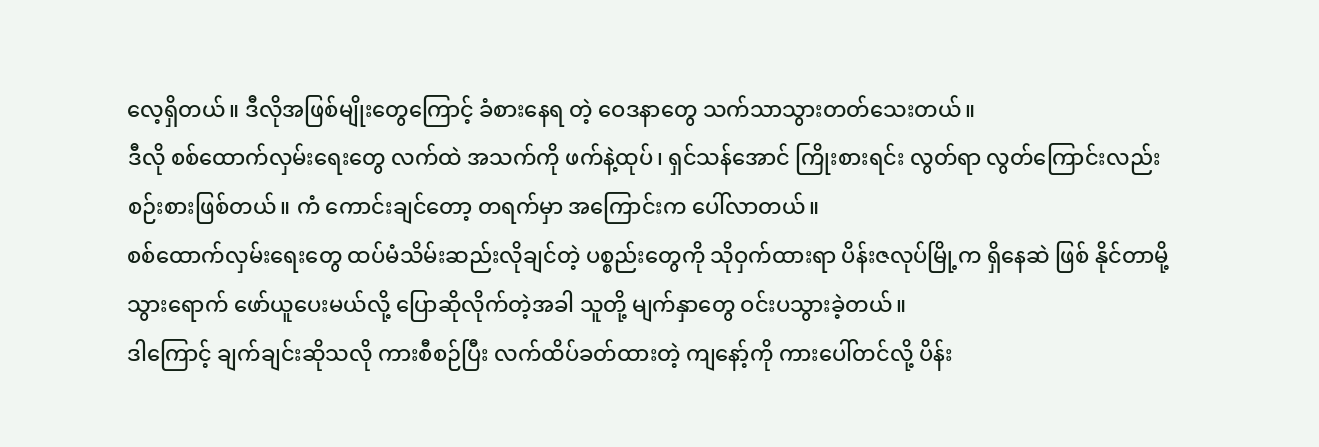လေ့ရှိတယ်။ ဒီလိုအဖြစ်မျိုးတွေကြောင့် ခံစားနေရ တဲ့ ဝေဒနာတွေ သက်သာသွားတတ်သေးတယ်။
ဒီလို စစ်ထောက်လှမ်းရေးတွေ လက်ထဲ အသက်ကို ဖက်နဲ့ထုပ်၊ ရှင်သန်အောင် ကြိုးစားရင်း လွတ်ရာ လွတ်ကြောင်းလည်း စဉ်းစားဖြစ်တယ်။ ကံ ကောင်းချင်တော့ တရက်မှာ အကြောင်းက ပေါ်လာတယ်။
စစ်ထောက်လှမ်းရေးတွေ ထပ်မံသိမ်းဆည်းလိုချင်တဲ့ ပစ္စည်းတွေကို သိုဝှက်ထားရာ ပိန်းဇလုပ်မြို့က ရှိနေဆဲ ဖြစ် နိုင်တာမို့ သွားရောက် ဖော်ယူပေးမယ်လို့ ပြောဆိုလိုက်တဲ့အခါ သူတို့ မျက်နှာတွေ ဝင်းပသွားခဲ့တယ်။
ဒါကြောင့် ချက်ချင်းဆိုသလို ကားစီစဉ်ပြီး လက်ထိပ်ခတ်ထားတဲ့ ကျနော့်ကို ကားပေါ်တင်လို့ ပိန်း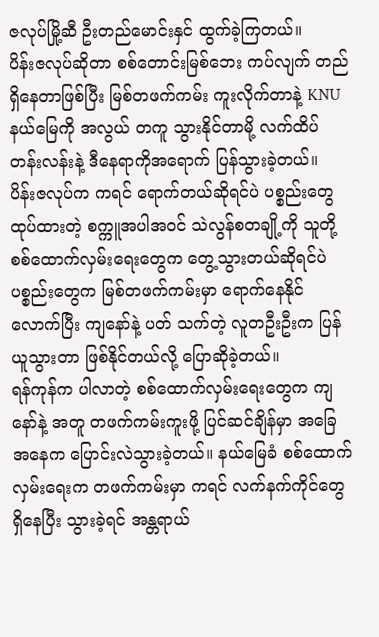ဇလုပ်မြို့ဆီ ဦးတည်မောင်းနှင် ထွက်ခဲ့ကြတယ်။
ပိန်းဇလုပ်ဆိုတာ စစ်တောင်းမြစ်ဘေး ကပ်လျက် တည်ရှိနေတာဖြစ်ပြီး မြစ်တဖက်ကမ်း ကူးလိုက်တာနဲ့ KNU နယ်မြေကို အလွယ် တကူ သွားနိုင်တာမို့ လက်ထိပ်တန်းလန်းနဲ့ ဒီနေရာကိုအရောက် ပြန်သွားခဲ့တယ်။
ပိန်းဇလုပ်က ကရင် ရောက်တယ်ဆိုရင်ပဲ ပစ္စည်းတွေ ထုပ်ထားတဲ့ စက္ကူအပါအဝင် သဲလွန်စတချို့ကို သူတို့ စစ်ထောက်လှမ်းရေးတွေက တွေ့သွားတယ်ဆိုရင်ပဲ ပစ္စည်းတွေက မြစ်တဖက်ကမ်းမှာ ရောက်နေနိုင်လောက်ပြီး ကျနော်နဲ့ ပတ် သက်တဲ့ လူတဦးဦးက ပြန်ယူသွားတာ ဖြစ်နိုင်တယ်လို့ ပြောဆိုခဲ့တယ်။
ရန်ကုန်က ပါလာတဲ့ စစ်ထောက်လှမ်းရေးတွေက ကျနော်နဲ့ အတူ တဖက်ကမ်းကူးဖို့ ပြင်ဆင်ချိန်မှာ အခြေအနေက ပြောင်းလဲသွားခဲ့တယ်။ နယ်မြေခံ စစ်ထောက်လှမ်းရေးက တဖက်ကမ်းမှာ ကရင် လက်နက်ကိုင်တွေရှိနေပြီး သွားခဲ့ရင် အန္တရာယ်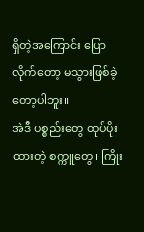ရှိတဲ့အကြောင်း ပြောလိုက်တော့ မသွားဖြစ်ခဲ့တော့ပါဘူး။
အဲဒီ ပစ္စည်းတွေ ထုပ်ပိုးထားတဲ့ စက္ကူတွေ၊ ကြိုး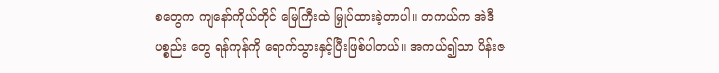စတွေက ကျနော်ကိုယ်တိုင် မြေကြီးထဲ မြှုပ်ထားခဲ့တာပါ။ တကယ်က အဲဒီပစ္စည်း တွေ ရန်ကုန်ကို ရောက်သွားနှင့်ပြီးဖြစ်ပါတယ်။ အကယ်၍သာ ပိန်းဇ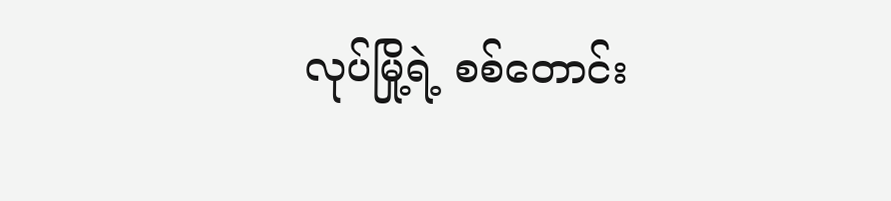လုပ်မြို့ရဲ့ စစ်တောင်း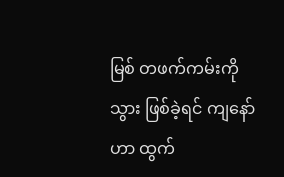မြစ် တဖက်ကမ်းကိုသွား ဖြစ်ခဲ့ရင် ကျနော် ဟာ ထွက်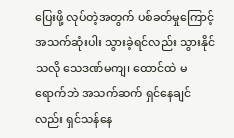ပြေးဖို့ လုပ်တဲ့အတွက် ပစ်ခတ်မှုကြောင့် အသက်ဆုံးပါး သွားခဲ့ရင်လည်း သွားနိုင်သလို သေဒဏ်မကျ၊ ထောင်ထဲ မရောက်ဘဲ အသက်ဆက် ရှင်နေချင်လည်း ရှင်သန်နေ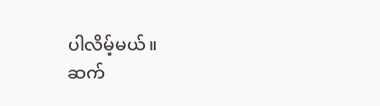ပါလိမ့်မယ်။
ဆက်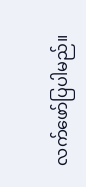လက်ဖော်ပြပါမည်။